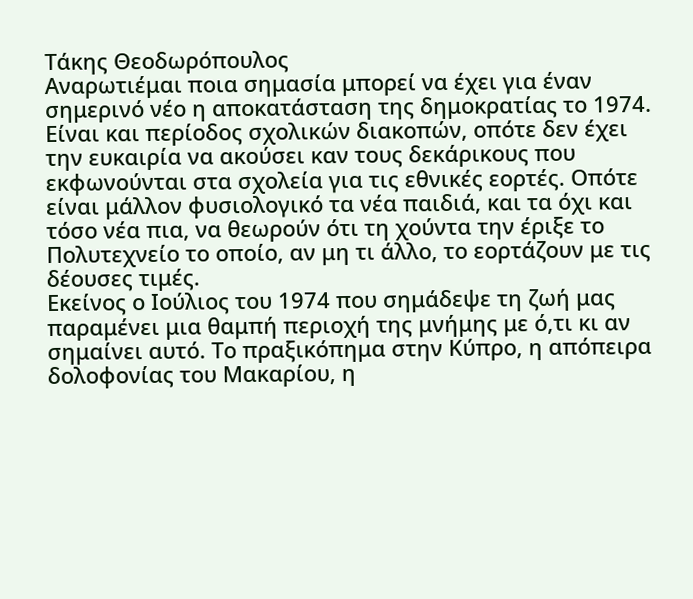Τάκης Θεοδωρόπουλος
Αναρωτιέμαι ποια σημασία μπορεί να έχει για έναν σημερινό νέο η αποκατάσταση της δημοκρατίας το 1974. Είναι και περίοδος σχολικών διακοπών, οπότε δεν έχει την ευκαιρία να ακούσει καν τους δεκάρικους που εκφωνούνται στα σχολεία για τις εθνικές εορτές. Οπότε είναι μάλλον φυσιολογικό τα νέα παιδιά, και τα όχι και τόσο νέα πια, να θεωρούν ότι τη χούντα την έριξε το Πολυτεχνείο το οποίο, αν μη τι άλλο, το εορτάζουν με τις δέουσες τιμές.
Εκείνος ο Ιούλιος του 1974 που σημάδεψε τη ζωή μας παραμένει μια θαμπή περιοχή της μνήμης με ό,τι κι αν σημαίνει αυτό. Το πραξικόπημα στην Κύπρο, η απόπειρα δολοφονίας του Μακαρίου, η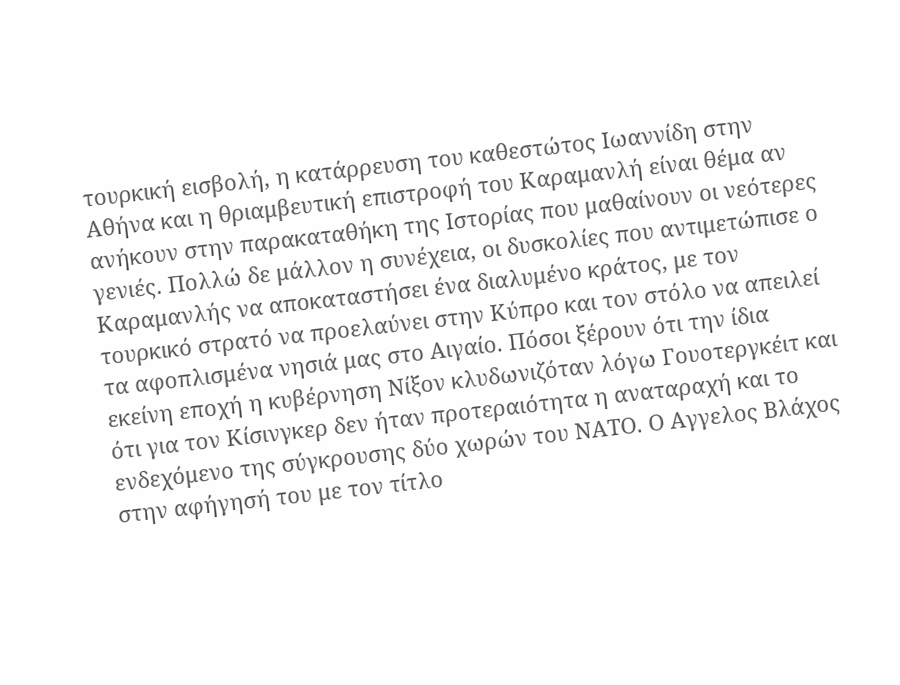τουρκική εισβολή, η κατάρρευση του καθεστώτος Ιωαννίδη στην Αθήνα και η θριαμβευτική επιστροφή του Καραμανλή είναι θέμα αν ανήκουν στην παρακαταθήκη της Ιστορίας που μαθαίνουν οι νεότερες γενιές. Πολλώ δε μάλλον η συνέχεια, οι δυσκολίες που αντιμετώπισε ο Καραμανλής να αποκαταστήσει ένα διαλυμένο κράτος, με τον τουρκικό στρατό να προελαύνει στην Κύπρο και τον στόλο να απειλεί τα αφοπλισμένα νησιά μας στο Αιγαίο. Πόσοι ξέρουν ότι την ίδια εκείνη εποχή η κυβέρνηση Νίξον κλυδωνιζόταν λόγω Γουοτεργκέιτ και ότι για τον Κίσινγκερ δεν ήταν προτεραιότητα η αναταραχή και το ενδεχόμενο της σύγκρουσης δύο χωρών του ΝΑΤΟ. Ο Αγγελος Βλάχος στην αφήγησή του με τον τίτλο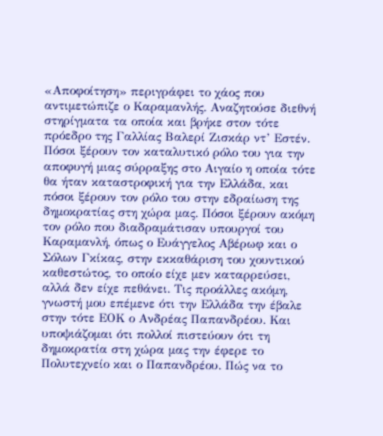«Αποφοίτηση» περιγράφει το χάος που αντιμετώπιζε ο Καραμανλής. Αναζητούσε διεθνή στηρίγματα τα οποία και βρήκε στον τότε πρόεδρο της Γαλλίας Βαλερί Ζισκάρ ντ’ Εστέν.
Πόσοι ξέρουν τον καταλυτικό ρόλο του για την αποφυγή μιας σύρραξης στο Αιγαίο η οποία τότε θα ήταν καταστροφική για την Ελλάδα, και πόσοι ξέρουν τον ρόλο του στην εδραίωση της δημοκρατίας στη χώρα μας. Πόσοι ξέρουν ακόμη τον ρόλο που διαδραμάτισαν υπουργοί του Καραμανλή, όπως ο Ευάγγελος Αβέρωφ και ο Σόλων Γκίκας, στην εκκαθάριση του χουντικού καθεστώτος, το οποίο είχε μεν καταρρεύσει, αλλά δεν είχε πεθάνει. Τις προάλλες ακόμη, γνωστή μου επέμενε ότι την Ελλάδα την έβαλε στην τότε ΕΟΚ ο Ανδρέας Παπανδρέου. Και υποψιάζομαι ότι πολλοί πιστεύουν ότι τη δημοκρατία στη χώρα μας την έφερε το Πολυτεχνείο και ο Παπανδρέου. Πώς να το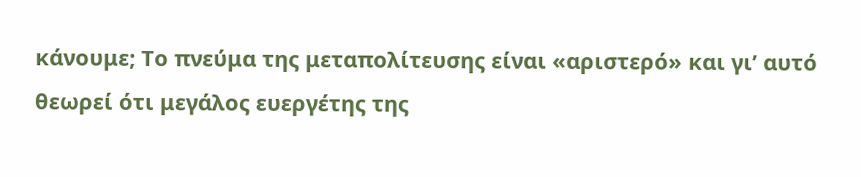κάνουμε; Το πνεύμα της μεταπολίτευσης είναι «αριστερό» και γι’ αυτό θεωρεί ότι μεγάλος ευεργέτης της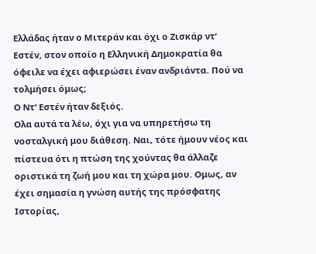Ελλάδας ήταν ο Μιτεράν και όχι ο Ζισκάρ ντ’ Εστέν, στον οποίο η Ελληνική Δημοκρατία θα όφειλε να έχει αφιερώσει έναν ανδριάντα. Πού να τολμήσει όμως;
Ο Ντ’ Εστέν ήταν δεξιός.
Oλα αυτά τα λέω, όχι για να υπηρετήσω τη νοσταλγική μου διάθεση. Ναι, τότε ήμουν νέος και πίστευα ότι η πτώση της χούντας θα άλλαζε οριστικά τη ζωή μου και τη χώρα μου. Oμως, αν έχει σημασία η γνώση αυτής της πρόσφατης Ιστορίας,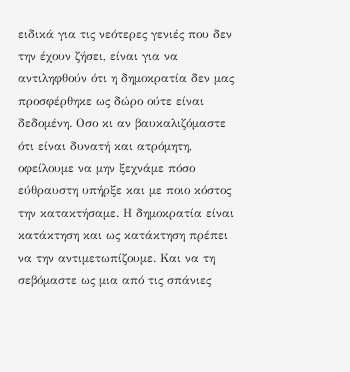ειδικά για τις νεότερες γενιές που δεν την έχουν ζήσει, είναι για να αντιληφθούν ότι η δημοκρατία δεν μας προσφέρθηκε ως δώρο ούτε είναι δεδομένη. Oσο κι αν βαυκαλιζόμαστε ότι είναι δυνατή και ατρόμητη, οφείλουμε να μην ξεχνάμε πόσο εύθραυστη υπήρξε και με ποιο κόστος την κατακτήσαμε. Η δημοκρατία είναι κατάκτηση και ως κατάκτηση πρέπει να την αντιμετωπίζουμε. Και να τη σεβόμαστε ως μια από τις σπάνιες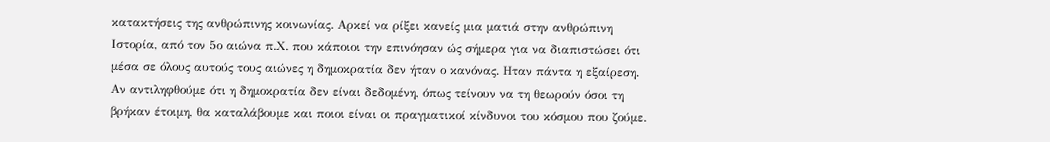κατακτήσεις της ανθρώπινης κοινωνίας. Αρκεί να ρίξει κανείς μια ματιά στην ανθρώπινη Ιστορία, από τον 5ο αιώνα π.Χ. που κάποιοι την επινόησαν ώς σήμερα για να διαπιστώσει ότι μέσα σε όλους αυτούς τους αιώνες η δημοκρατία δεν ήταν ο κανόνας. Ηταν πάντα η εξαίρεση.
Αν αντιληφθούμε ότι η δημοκρατία δεν είναι δεδομένη, όπως τείνουν να τη θεωρούν όσοι τη βρήκαν έτοιμη, θα καταλάβουμε και ποιοι είναι οι πραγματικοί κίνδυνοι του κόσμου που ζούμε.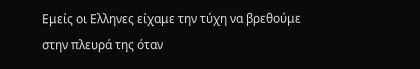Εμείς οι Ελληνες είχαμε την τύχη να βρεθούμε στην πλευρά της όταν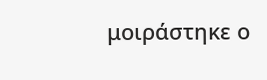μοιράστηκε ο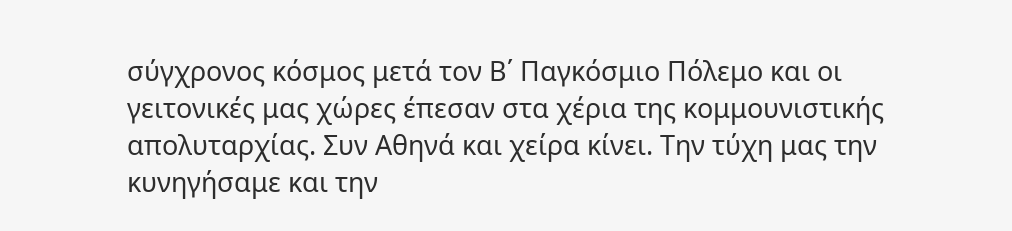σύγχρονος κόσμος μετά τον Β΄ Παγκόσμιο Πόλεμο και οι γειτονικές μας χώρες έπεσαν στα χέρια της κομμουνιστικής απολυταρχίας. Συν Αθηνά και χείρα κίνει. Την τύχη μας την κυνηγήσαμε και την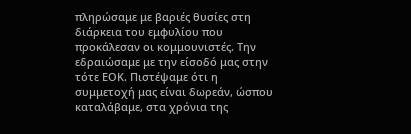πληρώσαμε με βαριές θυσίες στη διάρκεια του εμφυλίου που προκάλεσαν οι κομμουνιστές. Την εδραιώσαμε με την είσοδό μας στην τότε ΕΟΚ. Πιστέψαμε ότι η συμμετοχή μας είναι δωρεάν, ώσπου καταλάβαμε, στα χρόνια της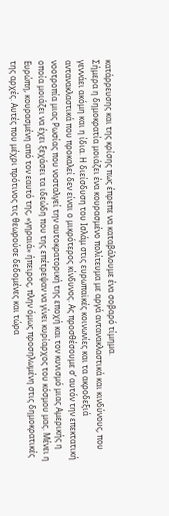κατάρρευσης και της κρίσης πως έπρεπε να καταβάλουμε ένα σοβαρό τίμημα.
Σήμερα η δημοκρατία μοιάζει ένα κουρασμένο πολίτευμα με αργά αντανακλαστικά και κινδύνους, που γεννάει ακόμη και η ίδια. Η διείσδυση του Ισλάμ στις ευρωπαϊκές κοινωνίες και τα ακροδεξιά αντανακλαστικά που προκαλεί δεν είναι ο μικρότερος κίνδυνος. Ας προσθέσουμε σ’ αυτόν την επεκτατική νοοτροπία μιας Ρωσίας που νοσταλγεί την αυτοκρατορική της εποχή και τον κυνισμό μιας Αμερικής η οποία μοιάζει να έχει ξεχάσει τα ιδεώδη που της επέτρεψαν να γίνει κυρίαρχος του κόσμου μας. Μένει η Ευρώπη, κουρασμένη από τον εαυτό της, «γηραιά» ήπειρος, πλην όμως προσηλωμένη στις δημοκρατικές της αρχές. Αυτές που μέχρι πρότινος τις θεωρούσε δεδομένες και τώρα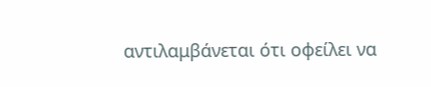αντιλαμβάνεται ότι οφείλει να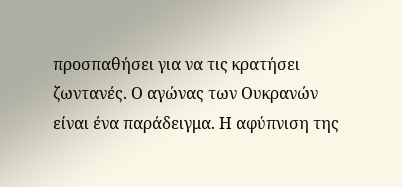προσπαθήσει για να τις κρατήσει ζωντανές. Ο αγώνας των Ουκρανών είναι ένα παράδειγμα. Η αφύπνιση της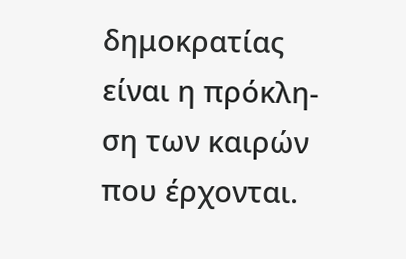δημοκρατίας είναι η πρόκλη- ση των καιρών που έρχονται.